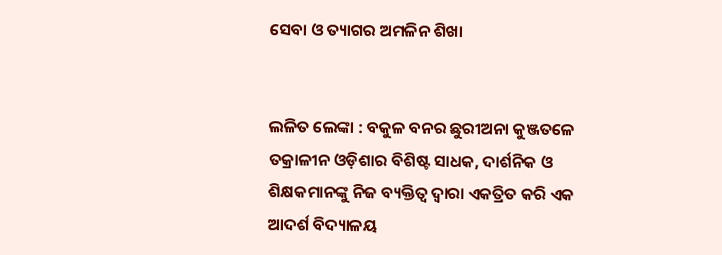ସେବା ଓ ତ୍ୟାଗର ଅମଳିନ ଶିଖା


ଲଳିତ ଲେଙ୍କା : ବକୁଳ ବନର ଛୁରୀଅନା କୁଞ୍ଜତଳେ ତକ୍ରାଳୀନ ଓଡ଼ିଶାର ବିଶିଷ୍ଟ ସାଧକ, ଦାର୍ଶନିକ ଓ ଶିକ୍ଷକମାନଙ୍କୁ ନିଜ ବ୍ୟକ୍ତିତ୍ୱ ଦ୍ୱାରା ଏକତ୍ରିତ କରି ଏକ ଆଦର୍ଶ ବିଦ୍ୟାଳୟ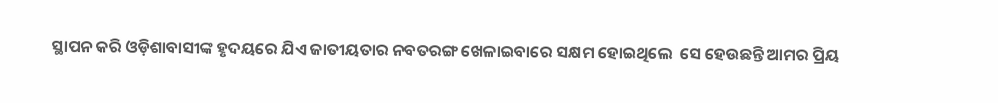ସ୍ଥାପନ କରି ଓଡ଼ିଶାବାସୀଙ୍କ ହୃଦୟରେ ଯିଏ ଜାତୀୟତାର ନବତରଙ୍ଗ ଖେଳାଇବାରେ ସକ୍ଷମ ହୋଇଥିଲେ  ସେ ହେଉଛନ୍ତି ଆମର ପ୍ରିୟ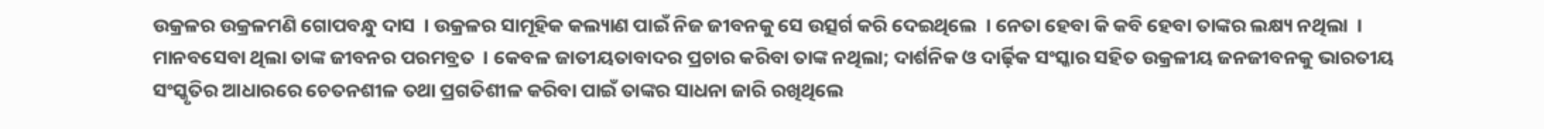ଉକ୍ରଳର ଉକ୍ରଳମଣି ଗୋପବନ୍ଧୁ ଦାସ  । ଉକ୍ରଳର ସାମୂହିକ କଲ୍ୟାଣ ପାଇଁ ନିଜ ଜୀବନକୁ ସେ ଉତ୍ସର୍ଗ କରି ଦେଇଥିଲେ  । ନେତା ହେବା କି କବି ହେବା ତାଙ୍କର ଲକ୍ଷ୍ୟ ନଥିଲା  । ମାନବସେବା ଥିଲା ତାଙ୍କ ଜୀବନର ପରମବ୍ରତ  । କେବଳ ଜାତୀୟତାବାଦର ପ୍ରଚାର କରିବା ତାଙ୍କ ନଥିଲା; ଦାର୍ଶନିକ ଓ ଦାର୍ଢ଼ିକ ସଂସ୍କାର ସହିତ ଉକ୍ରଳୀୟ ଜନଜୀବନକୁ ଭାରତୀୟ ସଂସ୍କୃତିର ଆଧାରରେ ଚେତନଶୀଳ ତଥା ପ୍ରଗତିଶୀଳ କରିବା ପାଇଁ ତାଙ୍କର ସାଧନା ଜାରି ରଖିଥିଲେ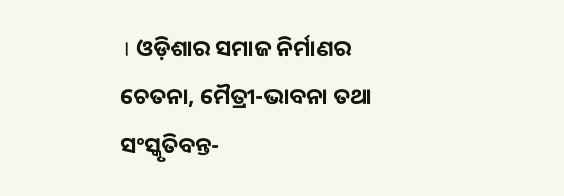। ଓଡ଼ିଶାର ସମାଜ ନିର୍ମାଣର ଚେତନା, ମୈତ୍ରୀ-ଭାବନା ତଥା ସଂସ୍କୃତିବନ୍ତ-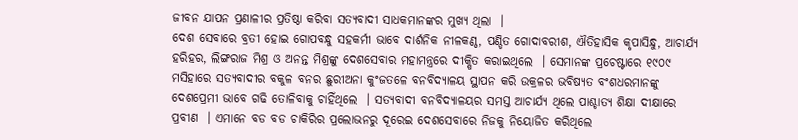ଜୀବନ ଯାପନ ପ୍ରଣାଳୀର ପ୍ରତିଷ୍ଠା କରିବା ସତ୍ୟବାଦୀ ସାଧକମାନଙ୍କର ମୁଖ୍ୟ ଥିଲା  ।
ଦେଶ ସେବାରେ ବ୍ରତୀ ହୋଇ ଗୋପବନ୍ଧୁ ସହକର୍ମୀ ଭାବେ ଦାର୍ଶନିକ ନୀଳକଣ୍ଠ, ପଣ୍ଡିତ ଗୋଦାବରୀଶ, ଐତିହାସିକ କୃପାସିନ୍ଧୁ, ଆଚାର୍ଯ୍ୟ ହରିହର, ଲିଙ୍ଗରାଜ ମିଶ୍ର ଓ ଅନନ୍ତ ମିଶ୍ରଙ୍କୁ ଦେଶସେବାର ମହାମନ୍ତ୍ରରେ ଦୀକ୍ଷିତ କରାଇଥିଲେ  । ସେମାନଙ୍କ ପ୍ରଚେଷ୍ଟାରେ ୧୯୦୯ ମସିହାରେ ସତ୍ୟବାଦୀର ବକୁଳ ବନର ଛୁରୀଅନା କୁଂଜତଳେ ବନବିଦ୍ୟାଳୟ ସ୍ଥାପନ କରି ଉକ୍ରଳର ଭବିଷ୍ୟତ ବଂଶଧରମାନଙ୍କୁ ଦେଶପ୍ରେମୀ ଭାବେ ଗଢି ତୋଳିବାକୁ ଚାହିଁଥିଲେ  । ସତ୍ୟବାଦୀ ବନବିଦ୍ୟାଳୟର ସମସ୍ତ ଆଚାର୍ଯ୍ୟ ଥିଲେ ପାଶ୍ଚାତ୍ୟ ଶିକ୍ଷା ଦୀକ୍ଷାରେ ପ୍ରବୀଣ  । ଏମାନେ ବଡ ବଡ ଚାକିରିର ପ୍ରଲୋଭନରୁ ଦୂରେଇ ଦେଶସେବାରେ ନିଜକୁ ନିୟୋଜିତ କରିଥିଲେ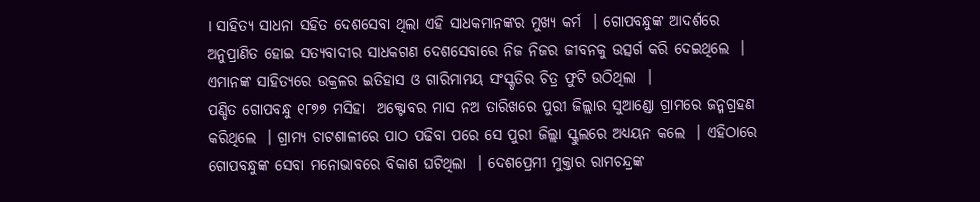। ସାହିତ୍ୟ ସାଧନା ସହିତ ଦେଶସେବା ଥିଲା ଏହି ସାଧକମାନଙ୍କର ମୁଖ୍ୟ କର୍ମ  । ଗୋପବନ୍ଧୁଙ୍କ ଆଦର୍ଶରେ ଅନୁପ୍ରାଣିତ ହୋଇ ସତ୍ୟବାଦୀର ସାଧକଗଣ ଦେଶସେବାରେ ନିଜ ନିଜର ଜୀବନକୁ ଉତ୍ସର୍ଗ କରି ଦେଇଥିଲେ  । ଏମାନଙ୍କ ସାହିତ୍ୟରେ ଉକ୍ରଳର ଇତିହାସ ଓ ଗାରିମାମୟ ସଂସ୍କୃତିର ଚିତ୍ର ଫୁଟି ଉଠିଥିଲା  ।
ପଣ୍ଡିତ ଗୋପବନ୍ଧୁ ୧୮୭୭ ମସିହା  ଅକ୍ଟୋବର ମାସ ନଅ ତାରିଖରେ ପୁରୀ ଜିଲ୍ଲାର ସୁଆଣ୍ଡୋ ଗ୍ରାମରେ ଜନ୍ମଗ୍ରହଣ କରିଥିଲେ  । ଗ୍ରାମ୍ୟ ଚାଟଶାଳୀରେ ପାଠ ପଢିବା ପରେ ସେ ପୁରୀ ଜିଲ୍ଲା ସ୍କୁଲରେ ଅଧ୍ୟୟନ କଲେ  । ଏହିଠାରେ ଗୋପବନ୍ଧୁଙ୍କ ସେବା ମନୋଭାବରେ ବିକାଶ ଘଟିଥିଲା  । ଦେଶପ୍ରେମୀ ମୁକ୍ତାର ରାମଚନ୍ଦ୍ରଙ୍କ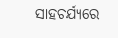ସାହଚର୍ଯ୍ୟରେ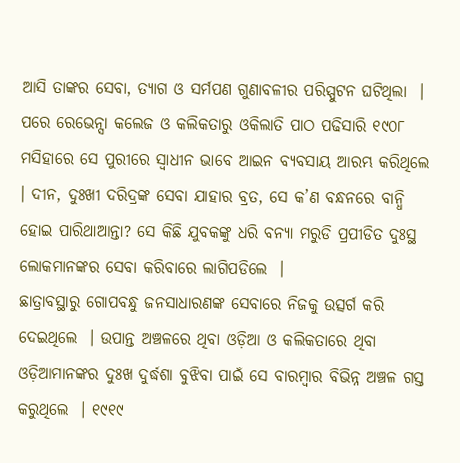ଆସି ତାଙ୍କର ସେବା, ତ୍ୟାଗ ଓ ସର୍ମପଣ ଗୁଣାବଳୀର ପରିସ୍ପୁଟନ ଘଟିଥିଲା  । ପରେ ରେଭେନ୍ସା କଲେଜ ଓ କଲିକତାରୁ ଓକିଲାତି ପାଠ ପଢିସାରି ୧୯୦୮ ମସିହାରେ ସେ ପୁରୀରେ ସ୍ୱାଧୀନ ଭାବେ ଆଇନ ବ୍ୟବସାୟ ଆରମ୍ଭ କରିଥିଲେ  । ଦୀନ, ଦୁଃଖୀ ଦରିଦ୍ରଙ୍କ ସେବା ଯାହାର ବ୍ରତ, ସେ କ’ଣ ବନ୍ଧନରେ ବାନ୍ଧି ହୋଇ ପାରିଥାଆନ୍ତା? ସେ କିଛି ଯୁବକଙ୍କୁ ଧରି ବନ୍ୟା ମରୁଡି ପ୍ରପୀଡିତ ଦୁଃସ୍ଥ ଲୋକମାନଙ୍କର ସେବା କରିବାରେ ଲାଗିପଡିଲେ  ।
ଛାତ୍ରାବସ୍ଥାରୁ ଗୋପବନ୍ଧୁ ଜନସାଧାରଣଙ୍କ ସେବାରେ ନିଜକୁ ଉତ୍ସର୍ଗ କରି ଦେଇଥିଲେ  । ଉପାନ୍ତ ଅଞ୍ଚଳରେ ଥିବା ଓଡ଼ିଆ ଓ କଲିକତାରେ ଥିବା ଓଡ଼ିଆମାନଙ୍କର ଦୁଃଖ ଦୁର୍ଦ୍ଧଶା ବୁଝିବା ପାଇଁ ସେ ବାରମ୍ବାର ବିଭିନ୍ନ ଅଞ୍ଚଳ ଗସ୍ତ କରୁଥିଲେ  । ୧୯୧୯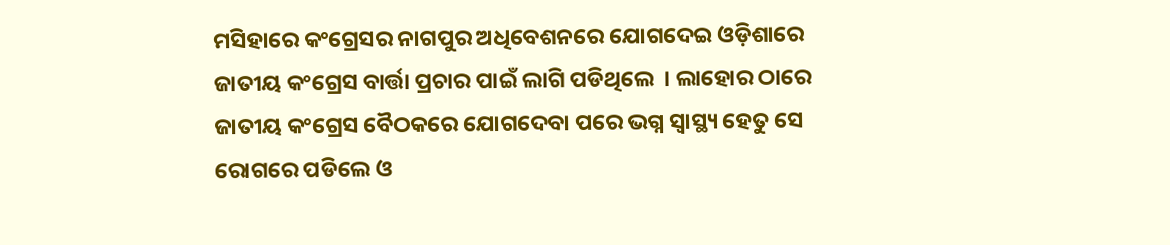ମସିହାରେ କଂଗ୍ରେସର ନାଗପୁର ଅଧିବେଶନରେ ଯୋଗଦେଇ ଓଡ଼ିଶାରେ ଜାତୀୟ କଂଗ୍ରେସ ବାର୍ତ୍ତା ପ୍ରଚାର ପାଇଁ ଲାଗି ପଡିଥିଲେ  । ଲାହୋର ଠାରେ ଜାତୀୟ କଂଗ୍ରେସ ବୈଠକରେ ଯୋଗଦେବା ପରେ ଭଗ୍ନ ସ୍ୱାସ୍ଥ୍ୟ ହେତୁ ସେ ରୋଗରେ ପଡିଲେ ଓ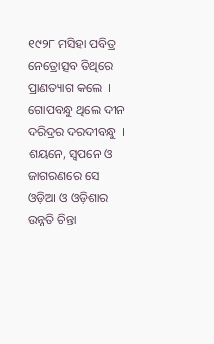୧୯୨୮ ମସିହା ପବିତ୍ର ନେତ୍ରୋତ୍ସବ ତିଥିରେ ପ୍ରାଣତ୍ୟାଗ କଲେ  । ଗୋପବନ୍ଧୁ ଥିଲେ ଦୀନ ଦରିଦ୍ରର ଦରଦୀବନ୍ଧୁ  । ଶୟନେ, ସ୍ୱପନେ ଓ ଜାଗରଣରେ ସେ ଓଡ଼ିଆ ଓ ଓଡ଼ିଶାର ଉନ୍ନତି ଚିନ୍ତା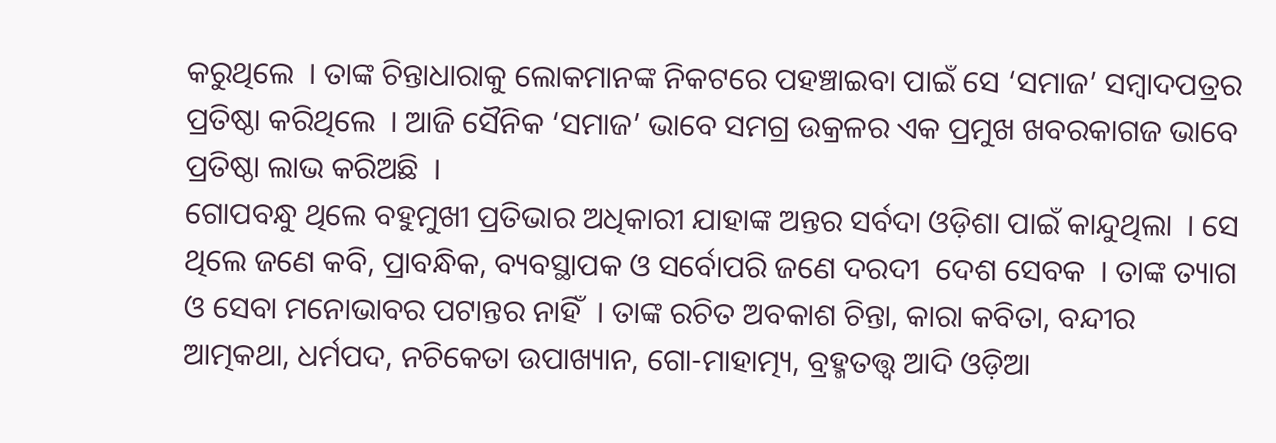କରୁଥିଲେ  । ତାଙ୍କ ଚିନ୍ତାଧାରାକୁ ଲୋକମାନଙ୍କ ନିକଟରେ ପହଞ୍ଚାଇବା ପାଇଁ ସେ ‘ସମାଜ’ ସମ୍ବାଦପତ୍ରର ପ୍ରତିଷ୍ଠା କରିଥିଲେ  । ଆଜି ସୈନିକ ‘ସମାଜ’ ଭାବେ ସମଗ୍ର ଉକ୍ରଳର ଏକ ପ୍ରମୁଖ ଖବରକାଗଜ ଭାବେ ପ୍ରତିଷ୍ଠା ଲାଭ କରିଅଛି  ।
ଗୋପବନ୍ଧୁ ଥିଲେ ବହୁମୁଖୀ ପ୍ରତିଭାର ଅଧିକାରୀ ଯାହାଙ୍କ ଅନ୍ତର ସର୍ବଦା ଓଡ଼ିଶା ପାଇଁ କାନ୍ଦୁଥିଲା  । ସେ ଥିଲେ ଜଣେ କବି, ପ୍ରାବନ୍ଧିକ, ବ୍ୟବସ୍ଥାପକ ଓ ସର୍ବୋପରି ଜଣେ ଦରଦୀ  ଦେଶ ସେବକ  । ତାଙ୍କ ତ୍ୟାଗ ଓ ସେବା ମନୋଭାବର ପଟାନ୍ତର ନାହିଁ  । ତାଙ୍କ ରଚିତ ଅବକାଶ ଚିନ୍ତା, କାରା କବିତା, ବନ୍ଦୀର ଆତ୍ମକଥା, ଧର୍ମପଦ, ନଚିକେତା ଉପାଖ୍ୟାନ, ଗୋ-ମାହାତ୍ମ୍ୟ, ବ୍ରହ୍ମତତ୍ତ୍ୱ ଆଦି ଓଡ଼ିଆ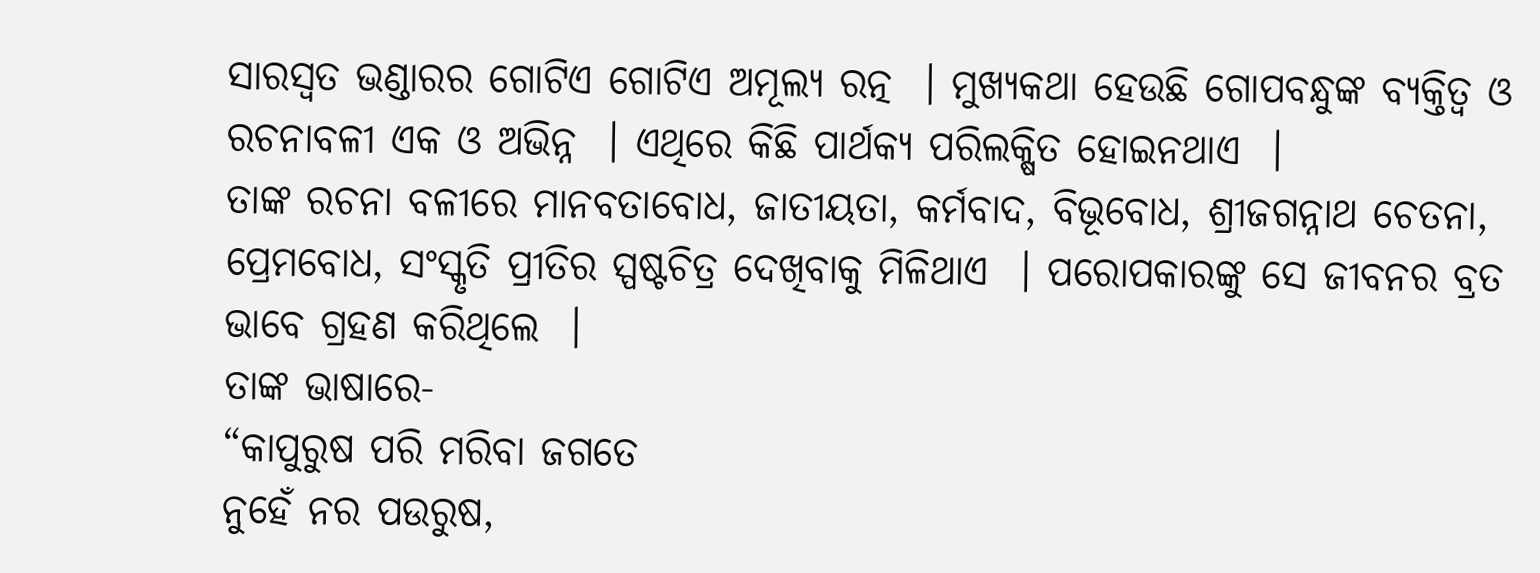ସାରସ୍ୱତ ଭଣ୍ଡାରର ଗୋଟିଏ ଗୋଟିଏ ଅମୂଲ୍ୟ ରତ୍ନ  । ମୁଖ୍ୟକଥା ହେଉଛି ଗୋପବନ୍ଧୁଙ୍କ ବ୍ୟକ୍ତିତ୍ୱ ଓ ରଚନାବଳୀ ଏକ ଓ ଅଭିନ୍ନ  । ଏଥିରେ କିଛି ପାର୍ଥକ୍ୟ ପରିଲକ୍ଷିତ ହୋଇନଥାଏ  ।
ତାଙ୍କ ରଚନା ବଳୀରେ ମାନବତାବୋଧ, ଜାତୀୟତା, କର୍ମବାଦ, ବିଭୂବୋଧ, ଶ୍ରୀଜଗନ୍ନାଥ ଚେତନା, ପ୍ରେମବୋଧ, ସଂସ୍କୃତି ପ୍ରୀତିର ସ୍ପଷ୍ଟଚିତ୍ର ଦେଖିବାକୁ ମିଳିଥାଏ  । ପରୋପକାରଙ୍କୁ ସେ ଜୀବନର ବ୍ରତ ଭାବେ ଗ୍ରହଣ କରିଥିଲେ  ।
ତାଙ୍କ ଭାଷାରେ-
“କାପୁରୁଷ ପରି ମରିବା ଜଗତେ
ନୁହେଁ ନର ପଉରୁଷ,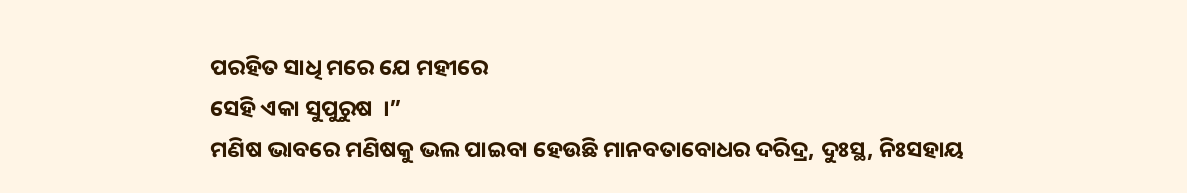ପରହିତ ସାଧି ମରେ ଯେ ମହୀରେ
ସେହି ଏକା ସୁପୁରୁଷ  ।”
ମଣିଷ ଭାବରେ ମଣିଷକୁ ଭଲ ପାଇବା ହେଉଛି ମାନବତାବୋଧର ଦରିଦ୍ର, ଦୁଃସ୍ଥ, ନିଃସହାୟ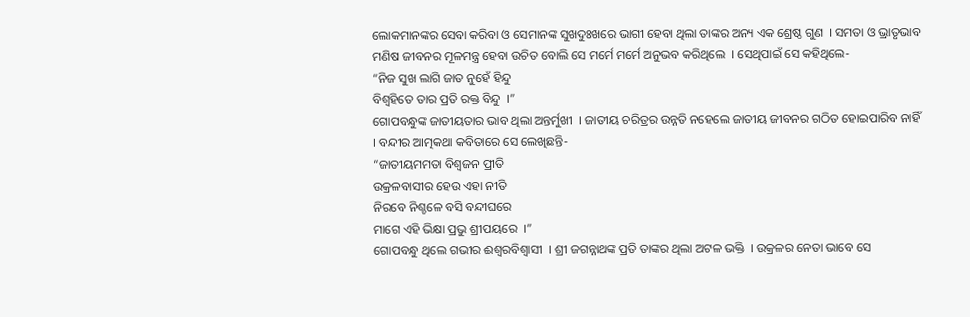ଲୋକମାନଙ୍କର ସେବା କରିବା ଓ ସେମାନଙ୍କ ସୁଖଦୁଃଖରେ ଭାଗୀ ହେବା ଥିଲା ତାଙ୍କର ଅନ୍ୟ ଏକ ଶ୍ରେଷ୍ଠ ଗୁଣ  । ସମତା ଓ ଭ୍ରାତୃଭାବ ମଣିଷ ଜୀବନର ମୂଳମନ୍ତ୍ର ହେବା ଉଚିତ ବୋଲି ସେ ମର୍ମେ ମର୍ମେ ଅନୁଭବ କରିଥିଲେ  । ସେଥିପାଇଁ ସେ କହିଥିଲେ-
“ନିଜ ସୁଖ ଲାଗି ଜାତ ନୁହେଁ ହିନ୍ଦୁ
ବିଶ୍ୱହିତେ ତାର ପ୍ରତି ରକ୍ତ ବିନ୍ଦୁ  ।”
ଗୋପବନ୍ଧୁଙ୍କ ଜାତୀୟତାର ଭାବ ଥିଲା ଅନ୍ତର୍ମୁଖୀ  । ଜାତୀୟ ଚରିତ୍ରର ଉନ୍ନତି ନହେଲେ ଜାତୀୟ ଜୀବନର ଗଠିତ ହୋଇପାରିବ ନାହିଁ  । ବନ୍ଦୀର ଆତ୍ମକଥା କବିତାରେ ସେ ଲେଖିଛନ୍ତି-
“ଜାତୀୟମମତା ବିଶ୍ୱଜନ ପ୍ରୀତି
ଉକ୍ରଳବାସୀର ହେଉ ଏହା ନୀତି
ନିରବେ ନିଶ୍ଚଳେ ବସି ବନ୍ଦୀଘରେ
ମାଗେ ଏହି ଭିକ୍ଷା ପ୍ରଭୁ ଶ୍ରୀପୟରେ  ।”
ଗୋପବନ୍ଧୁ ଥିଲେ ଗଭୀର ଈଶ୍ୱରବିଶ୍ୱାସୀ  । ଶ୍ରୀ ଜଗନ୍ନାଥଙ୍କ ପ୍ରତି ତାଙ୍କର ଥିଲା ଅଟଳ ଭକ୍ତି  । ଉକ୍ରଳର ନେତା ଭାବେ ସେ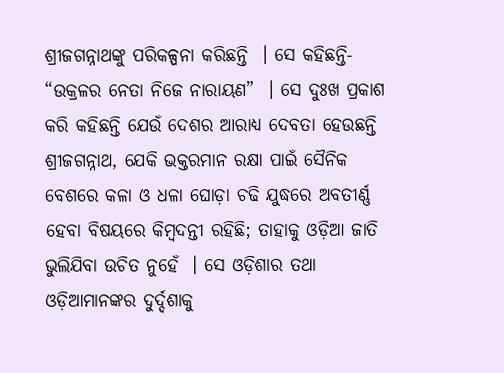ଶ୍ରୀଜଗନ୍ନାଥଙ୍କୁ ପରିକଳ୍ପନା କରିଛନ୍ତି  । ସେ କହିଛନ୍ତି- “ଉକ୍ରଳର ନେତା ନିଜେ ନାରାୟଣ”  । ସେ ଦୁଃଖ ପ୍ରକାଶ କରି କହିଛନ୍ତି ଯେଉଁ ଦେଶର ଆରାଧ୍ୟ ଦେବତା ହେଉଛନ୍ତି ଶ୍ରୀଜଗନ୍ନାଥ, ଯେକି ଭକ୍ତରମାନ ରକ୍ଷା ପାଇଁ ସୈନିକ ବେଶରେ କଳା ଓ ଧଳା ଘୋଡ଼ା ଚଢି ଯୁଦ୍ଧରେ ଅବତୀର୍ଣ୍ଣ ହେବା ବିଷୟରେ କିମ୍ବଦନ୍ତୀ ରହିଛି; ତାହାକୁ ଓଡ଼ିଆ ଜାତି ଭୁଲିଯିବା ଉଚିତ ନୁହେଁ  । ସେ ଓଡ଼ିଶାର ତଥା ଓଡ଼ିଆମାନଙ୍କର ଦୁର୍ଦ୍ଦଶାକୁ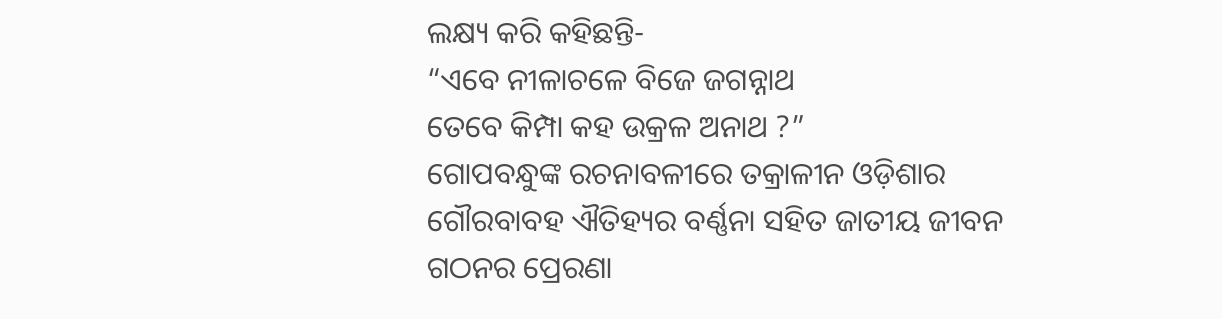ଲକ୍ଷ୍ୟ କରି କହିଛନ୍ତି-
“ଏବେ ନୀଳାଚଳେ ବିଜେ ଜଗନ୍ନାଥ
ତେବେ କିମ୍ପା କହ ଉକ୍ରଳ ଅନାଥ ?”
ଗୋପବନ୍ଧୁଙ୍କ ରଚନାବଳୀରେ ତକ୍ରାଳୀନ ଓଡ଼ିଶାର ଗୌରବାବହ ଐତିହ୍ୟର ବର୍ଣ୍ଣନା ସହିତ ଜାତୀୟ ଜୀବନ ଗଠନର ପ୍ରେରଣା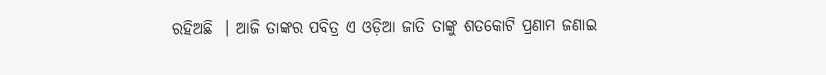ରହିଅଛି  । ଆଜି ତାଙ୍କର ପବିତ୍ର ଏ ଓଡ଼ିଆ ଜାତି ତାଙ୍କୁ ଶତକୋଟି ପ୍ରଣାମ ଜଣାଇ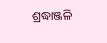ଶ୍ରଦ୍ଧାଞ୍ଜଳି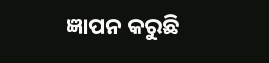ଜ୍ଞାପନ କରୁଛି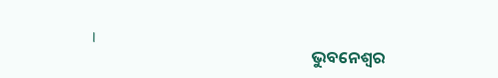।
                                                            ଭୁବନେଶ୍ୱର